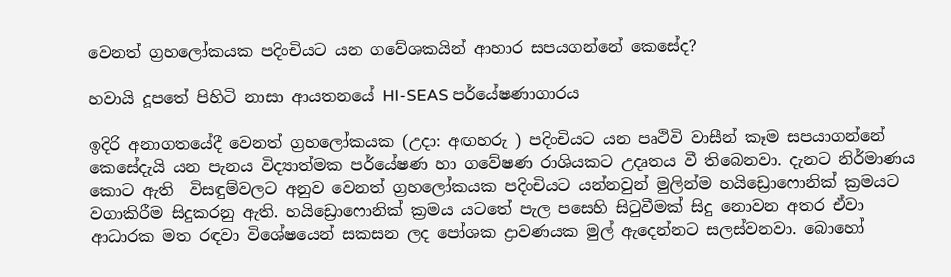වෙනත් ග්‍රහලෝකයක පදිංචියට යන ගවේශකයින් ආහාර සපයගන්නේ කෙසේද?

හවායි දූපතේ පිහිටි නාසා ආයතනයේ HI-SEAS පර්යේෂණාගාරය

ඉදිරි අනාගතයේදී වෙනත් ග්‍රහලෝකයක (උදා: අඟහරු ) පදිංචියට යන පෘථිවි වාසීන් කෑම සපයාගන්නේ කෙසේදැයි යන පැනය විද්‍යාත්මක පර්යේෂණ හා ගවේෂණ රාශියකට උදෘතය වී තිබෙනවා. දැනට නිර්මාණය කොට ඇති  විසඳුම්වලට අනුව වෙනත් ග්‍රහලෝකයක පදිංචියට යන්නවුන් මුලින්ම හයිඩ්‍රොෆොනික් ක්‍රමයට වගාකිරීම සිදුකරනු ඇති. හයිඩ්‍රොෆොනික් ක්‍රමය යටතේ පැල පසෙහි සිටුවීමක් සිදු නොවන අතර ඒවා ආධාරක මත රඳවා විශේෂයෙන් සකසන ලද පෝශක ද්‍රාවණයක මුල් ඇදෙන්නට සලස්වනවා. බොහෝ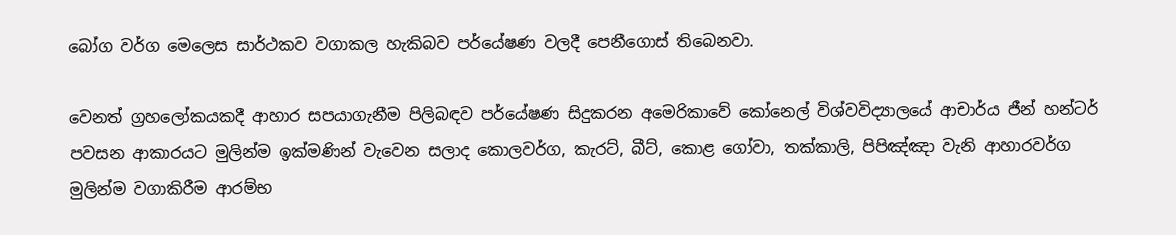බෝග වර්ග මෙලෙස සාර්ථකව වගාකල හැකිබව පර්යේෂණ වලදී පෙනීගොස් තිබෙනවා.

වෙනත් ග්‍රහලෝකයකදී ආහාර සපයාගැනීම පිලිබඳව පර්යේෂණ සිදුකරන අමෙරිකාවේ කෝනෙල් විශ්වවිද්‍යාලයේ ආචාර්ය ජීන් හන්ටර් පවසන ආකාරයට මුලින්ම ඉක්මණින් වැවෙන සලාද කොලවර්ග, කැරට්, බීට්, කොළ ගෝවා, තක්කාලි, පිපිඤ්ඤා වැනි ආහාරවර්ග මුලින්ම වගාකිරීම ආරම්භ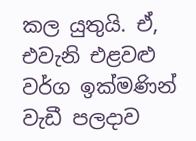කල යුතුයි. ඒ, එවැනි එළවළු වර්ග ඉක්මණින් වැඩී පලදාව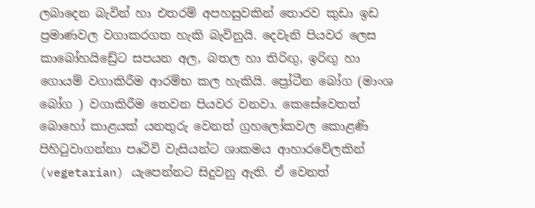ලබාදෙන බැවින් හා එතරම් අපහසුවකින් තොරව කුඩා ඉඩ ප්‍රමාණවල වගාකරගත හැකි බැවිනුයි. දෙවැනි පියවර ලෙස කාබෝහයිඩ්‍රේට සපයන අල, බතල හා තිරිඟු, ඉරිඟු හා ගොයම් වගාකිරීම ආරම්භ කල හැකියි. ප්‍රෝටීන බෝග (මාංශ බෝග ) වගාකිරීම තෙවන පියවර වනවා. කෙසේවෙතත් බොහෝ කාළයක් යනතුරු වෙනත් ග්‍රහලෝකවල කොළණි පිහිටුවාගන්නා පෘථිවි වැසියන්ට ශාකමය ආහාරවේලකින් (vegetarian) යැපෙන්නට සිදුවනු ඇති. ඒ වෙනත්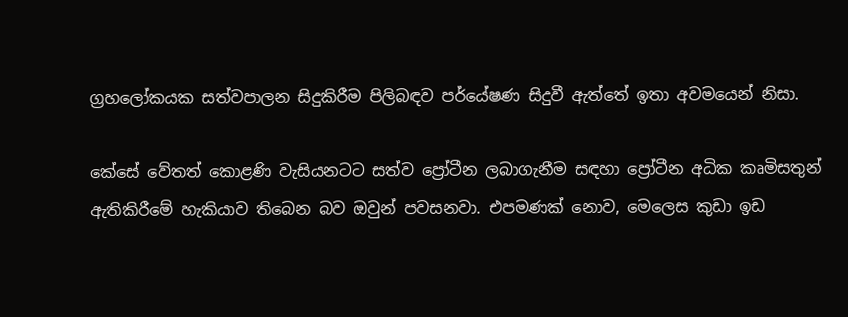ග්‍රහලෝකයක සත්වපාලන සිදුකිරීම පිලිබඳව පර්යේෂණ සිදුවී ඇත්තේ ඉතා අවමයෙන් නිසා.

කේසේ වේතත් කොළණි වැසියනටට සත්ව ප්‍රෝටීන ලබාගැනීම සඳහා ප්‍රෝටීන අධික කෘමිසතුන් ඇතිකිරීමේ හැකියාව තිබෙන බව ඔවුන් පවසනවා. එපමණක් නොව, මෙලෙස කුඩා ඉඩ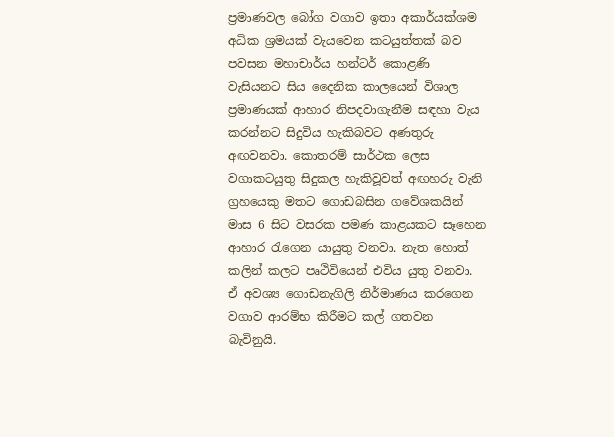ප්‍රමාණවල බෝග වගාව ඉතා අකාර්යක්ශම අධික ශ්‍රමයක් වැයවෙන කටයුත්තක් බව පවසන මහාචාර්ය හන්ටර් කොළණි වැසියනට සිය දෛනික කාලයෙන් විශාල ප්‍රමාණයක් ආහාර නිපදවාගැනීම සඳහා වැය කරන්නට සිදුවිය හැකිබවට අණතුරු අඟවනවා. කොතරම් සාර්ථක ලෙස වගාකටයුතු සිදුකල හැකිවූවත් අඟහරු වැනි ග්‍රහයෙකු මතට ගොඩබසින ගවේශකයින් මාස 6 සිට වසරක පමණ කාළයකට සෑහෙන ආහාර රැගෙන යායුතු වනවා. නැත හොත් කලින් කලට පෘථිවියෙන් එවිය යුතු වනවා. ඒ අවශ්‍ය ගොඩනැගිලි නිර්මාණය කරගෙන වගාව ආරම්භ කිරීමට කල් ගතවන බැවිනුයි.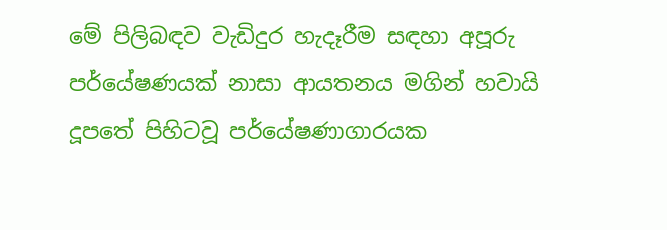මේ පිලිබඳව වැඩිදුර හැදෑරීම සඳහා අපූරු පර්යේෂණයක් නාසා ආයතනය මගින් හවායි දූපතේ පිහිටවූ පර්යේෂණාගාරයක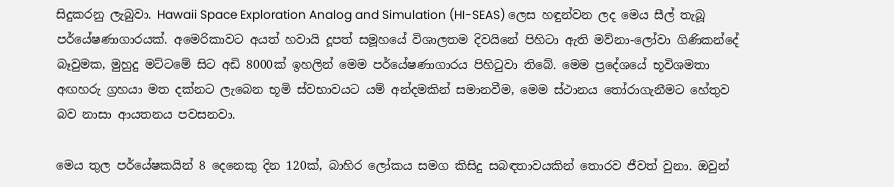සිදුකරනු ලැබුවා. Hawaii Space Exploration Analog and Simulation (HI-SEAS) ලෙස හඳුන්වන ලද මෙය සීල් තැබූ පර්යේෂණාගාරයක්. අමෙරිකාවට අයත් හවායි දූපත් සමූහයේ විශාලතම දිවයිනේ පිහිටා ඇති මව්නා-ලෝවා ගිණිකන්දේ බෑවුමක, මුහුදු මට්ටමේ සිට අඩි 8000ක් ඉහලින් මෙම පර්යේෂණාගාරය පිහිටුවා තිබේ. මෙම ප්‍රදේශයේ භූවිශමතා අඟහරු ග්‍රහයා මත දක්නට ලැබෙන භූමි ස්වභාවයට යම් අන්දමකින් සමානවීම, මෙම ස්ථානය තෝරාගැනීමට හේතුව බව නාසා ආයතනය පවසනවා.

මෙය තුල පර්යේෂකයින් 8 දෙනෙකු දින 120ක්, බාහිර ලෝකය සමග කිසිදු සබඳතාවයකින් තොරව ජීවත් වුනා. ඔවුන්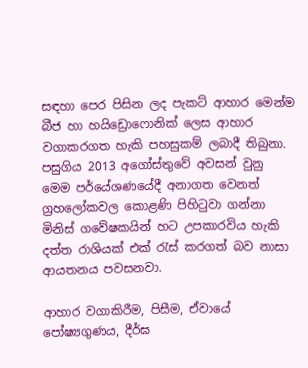සඳහා පෙර පිසින ලද පැකට් ආහාර මෙන්ම බීජ හා හයිඩ්‍රොෆොනික් ලෙස ආහාර වගාකරගත හැකි පහසුකම් ලබාදී තිබුනා. පසුගිය 2013 අගෝස්තුවේ අවසන් වුනු මෙම පර්යේශණයේදී අනාගත වෙනත් ග්‍රහලෝකවල කොළණි පිහිටුවා ගන්නා මිනිස් ගවේෂකයින් හට උපකාරවිය හැකි දත්ත රාශියක් එක් රැස් කරගත් බව නාසා ආයතනය පවසනවා.

ආහාර වගාකිරීම, පිසීම, ඒවායේ පෝෂ්‍යගුණය, දීර්ඝ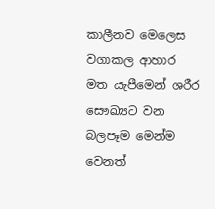කාලීනව මෙලෙස වගාකල ආහාර මත යැපීමෙන් ශරීර සෞඛ්‍යට වන බලපෑම මෙන්ම වෙනත්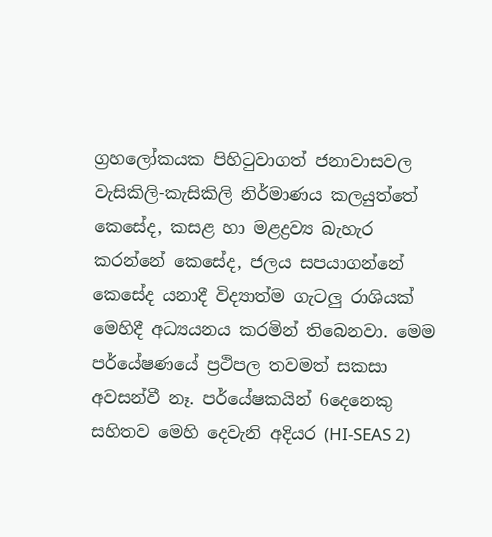ග්‍රහලෝකයක පිහිටුවාගත් ජනාවාසවල වැසිකිලි-කැසිකිලි නිර්මාණය කලයුත්තේ කෙසේද, කසළ හා මළද්‍රව්‍ය බැහැර කරන්නේ කෙසේද, ජලය සපයාගන්නේ කෙසේද යනාදී විද්‍යාත්ම ගැටලු රාශියක් මෙහිදී අධ්‍යයනය කරමින් තිබෙනවා. මෙම පර්යේෂණයේ ප්‍රථිපල තවමත් සකසා අවසන්වී නෑ. පර්යේෂකයින් 6දෙනෙකු සහිතව මෙහි දෙවැනි අදියර (HI-SEAS 2)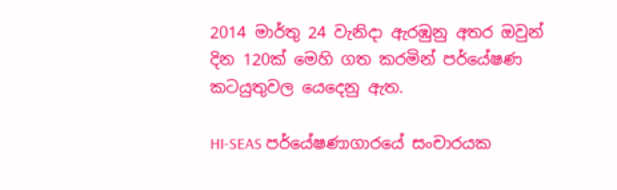2014 මාර්තු 24 වැනිදා ඇරඹුනු අතර ඔවුන් දින 120ක් මෙහි ගත කරමින් පර්යේෂණ කටයුතුවල යෙදෙනු ඇත.

HI-SEAS පර්යේෂණාගාරයේ සංචාරයක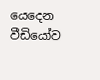යෙදෙන වීඩියෝව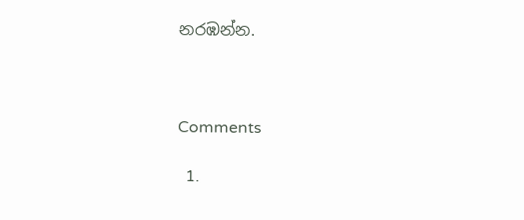නරඹන්න.



Comments

  1.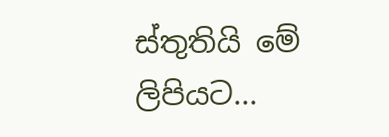ස්තුතියි මේ ලිපියට...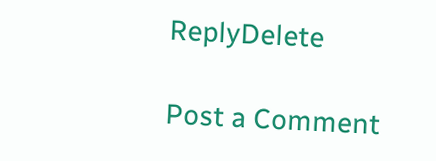ReplyDelete

Post a Comment